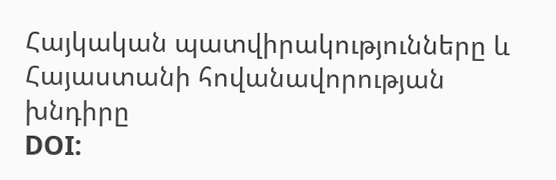Հայկական պատվիրակությունները և Հայաստանի հովանավորության խնդիրը
DOI: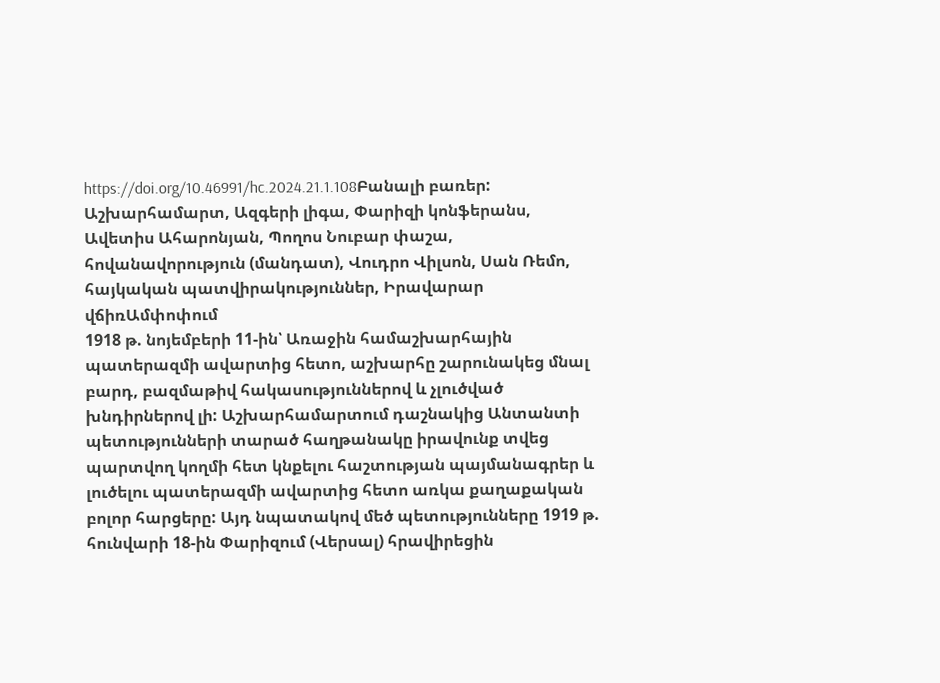https://doi.org/10.46991/hc.2024.21.1.108Բանալի բառեր:
Աշխարհամարտ, Ազգերի լիգա, Փարիզի կոնֆերանս, Ավետիս Ահարոնյան, Պողոս Նուբար փաշա, հովանավորություն (մանդատ), Վուդրո Վիլսոն, Սան Ռեմո, հայկական պատվիրակություններ, Իրավարար վճիռԱմփոփում
1918 թ. նոյեմբերի 11-ին՝ Առաջին համաշխարհային պատերազմի ավարտից հետո, աշխարհը շարունակեց մնալ բարդ, բազմաթիվ հակասություններով և չլուծված խնդիրներով լի: Աշխարհամարտում դաշնակից Անտանտի պետությունների տարած հաղթանակը իրավունք տվեց պարտվող կողմի հետ կնքելու հաշտության պայմանագրեր և լուծելու պատերազմի ավարտից հետո առկա քաղաքական բոլոր հարցերը: Այդ նպատակով մեծ պետությունները 1919 թ. հունվարի 18-ին Փարիզում (Վերսալ) հրավիրեցին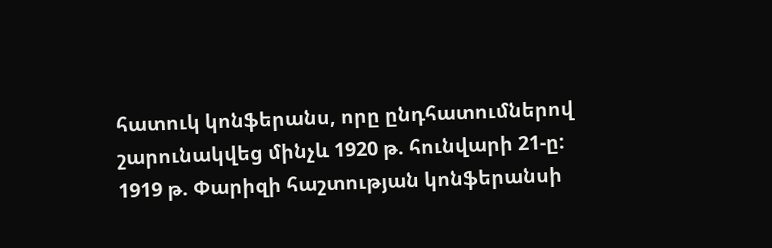հատուկ կոնֆերանս, որը ընդհատումներով շարունակվեց մինչև 1920 թ. հունվարի 21-ը:
1919 թ. Փարիզի հաշտության կոնֆերանսի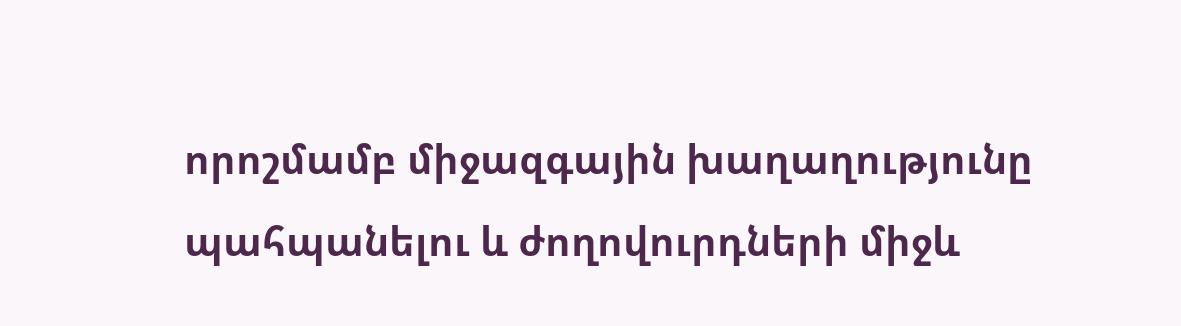որոշմամբ միջազգային խաղաղությունը պահպանելու և ժողովուրդների միջև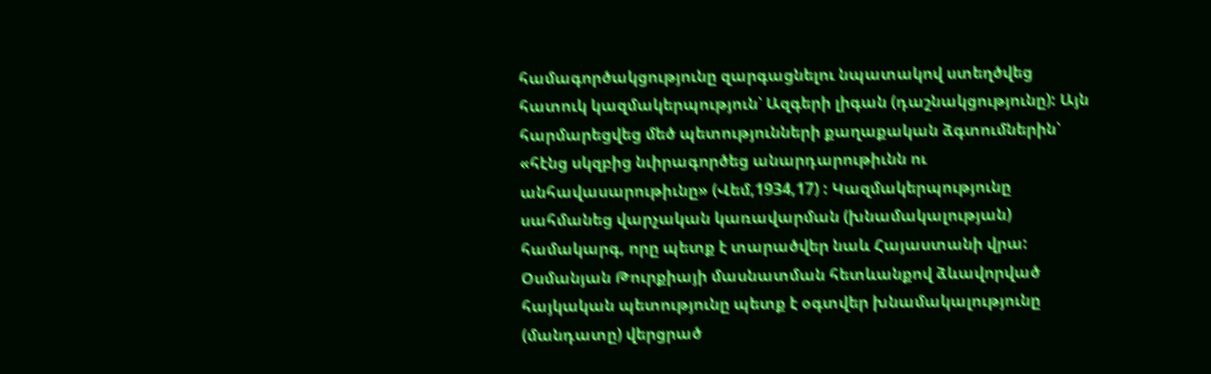համագործակցությունը զարգացնելու նպատակով ստեղծվեց հատուկ կազմակերպություն՝ Ազգերի լիգան (դաշնակցությունը): Այն հարմարեցվեց մեծ պետությունների քաղաքական ձգտումներին՝ «հէնց սկզբից նւիրագործեց անարդարութիւնն ու անհավասարութիւնը» (Վեմ,1934,17) : Կազմակերպությունը սահմանեց վարչական կառավարման (խնամակալության) համակարգ, որը պետք է տարածվեր նաև Հայաստանի վրա: Օսմանյան Թուրքիայի մասնատման հետևանքով ձևավորված հայկական պետությունը պետք է օգտվեր խնամակալությունը (մանդատը) վերցրած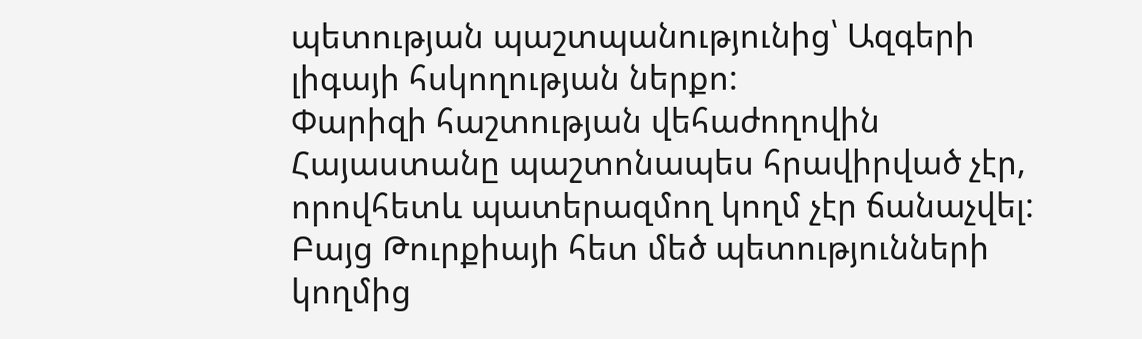պետության պաշտպանությունից՝ Ազգերի լիգայի հսկողության ներքո:
Փարիզի հաշտության վեհաժողովին Հայաստանը պաշտոնապես հրավիրված չէր, որովհետև պատերազմող կողմ չէր ճանաչվել: Բայց Թուրքիայի հետ մեծ պետությունների կողմից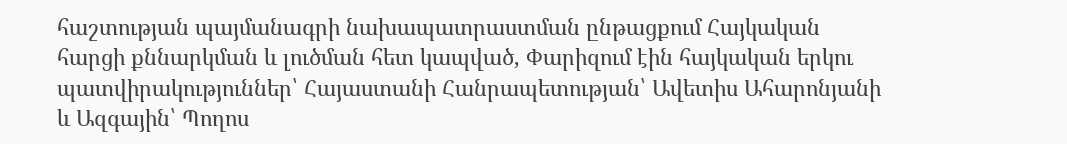հաշտության պայմանագրի նախապատրաստման ընթացքում Հայկական հարցի քննարկման և լուծման հետ կապված, Փարիզում էին հայկական երկու պատվիրակություններ՝ Հայաստանի Հանրապետության՝ Ավետիս Ահարոնյանի և Ազգային՝ Պողոս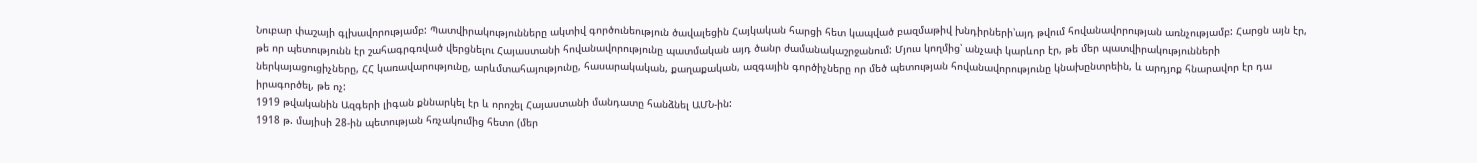Նուբար փաշայի գլխավորությամբ: Պատվիրակությունները ակտիվ գործունեություն ծավալեցին Հայկական հարցի հետ կապված բազմաթիվ խնդիրների՝այդ թվում հովանավորության առնչությամբ: Հարցն այն էր, թե որ պետությունն էր շահագրգռված վերցնելու Հայաստանի հովանավորությունը պատմական այդ ծանր ժամանակաշրջանում: Մյուս կողմից՝ անչափ կարևոր էր, թե մեր պատվիրակությունների ներկայացուցիչները, ՀՀ կառավարությունը, արևմտահայությունը, հասարակական, քաղաքական, ազգային գործիչները որ մեծ պետության հովանավորությունը կնախընտրեին, և արդյոք հնարավոր էր դա իրագործել, թե ոչ:
1919 թվականին Ազգերի լիգան քննարկել էր և որոշել Հայաստանի մանդատը հանձնել ԱՄՆ-ին:
1918 թ. մայիսի 28-ին պետության հռչակումից հետո (մեր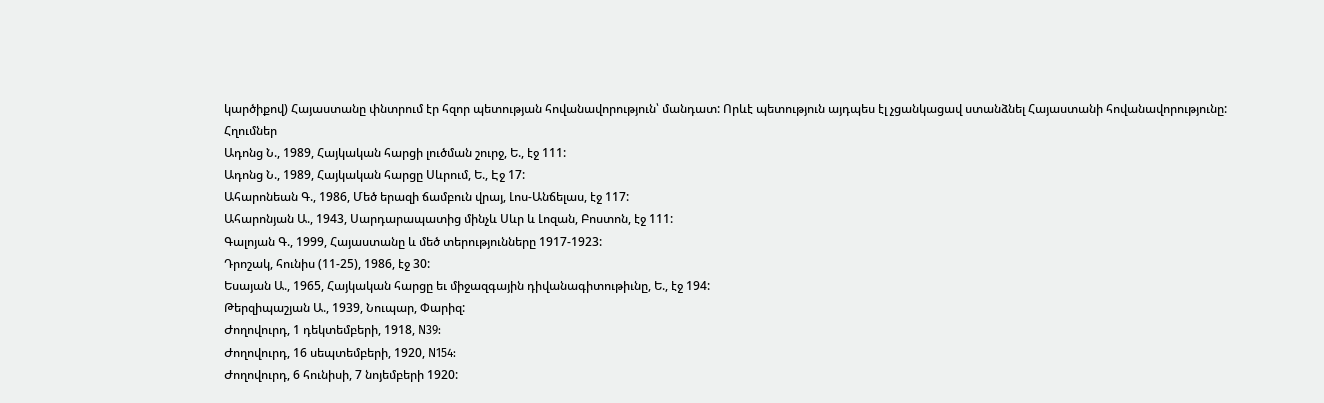կարծիքով) Հայաստանը փնտրում էր հզոր պետության հովանավորություն՝ մանդատ: Որևէ պետություն այդպես էլ չցանկացավ ստանձնել Հայաստանի հովանավորությունը:
Հղումներ
Ադոնց Ն., 1989, Հայկական հարցի լուծման շուրջ, Ե., էջ 111:
Ադոնց Ն., 1989, Հայկական հարցը Սևրում, Ե., Էջ 17:
Ահարոնեան Գ., 1986, Մեծ երազի ճամբուն վրայ, Լոս-Անճելաս, էջ 117:
Ահարոնյան Ա., 1943, Սարդարապատից մինչև Սևր և Լոզան, Բոստոն, էջ 111:
Գալոյան Գ., 1999, Հայաստանը և մեծ տերությունները 1917-1923:
Դրոշակ, հունիս (11-25), 1986, էջ 30:
Եսայան Ա., 1965, Հայկական հարցը եւ միջազգային դիվանագիտութիւնը, Ե., էջ 194:
Թերզիպաշյան Ա., 1939, Նուպար, Փարիզ:
Ժողովուրդ, 1 դեկտեմբերի, 1918, N39:
Ժողովուրդ, 16 սեպտեմբերի, 1920, N154:
Ժողովուրդ, 6 հունիսի, 7 նոյեմբերի 1920: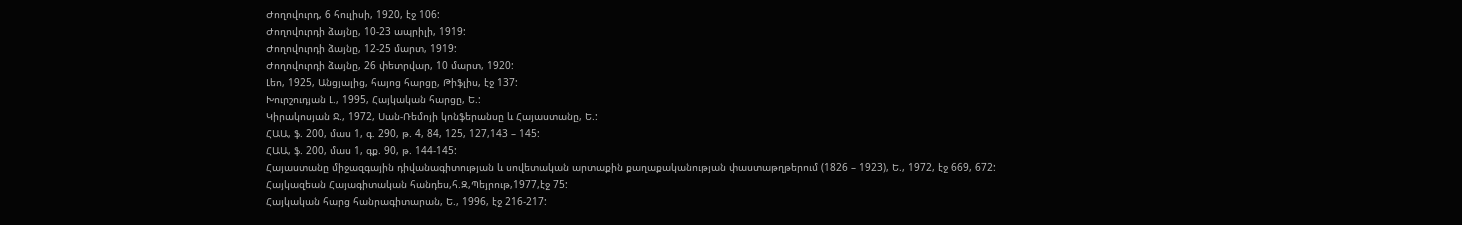Ժողովուրդ, 6 հուլիսի, 1920, էջ 106:
Ժողովուրդի ձայնը, 10-23 ապրիլի, 1919:
Ժողովուրդի ձայնը, 12-25 մարտ, 1919:
Ժողովուրդի ձայնը, 26 փետրվար, 10 մարտ, 1920:
Լեո, 1925, Անցյալից, հայոց հարցը, Թիֆլիս, էջ 137:
Խուրշուդյան Լ., 1995, Հայկական հարցը, Ե.:
Կիրակոսյան Ջ., 1972, Սան-Ռեմոյի կոնֆերանսը և Հայաստանը, Ե.:
ՀԱԱ, ֆ. 200, մաս 1, գ. 290, թ. 4, 84, 125, 127,143 – 145:
ՀԱԱ, ֆ. 200, մաս 1, գք. 90, թ. 144-145:
Հայաստանը միջազգային դիվանագիտության և սովետական արտաքին քաղաքականության փաստաթղթերում (1826 – 1923), Ե., 1972, էջ 669, 672:
Հայկազեան Հայագիտական հանդես,հ.Զ,Պեյրութ,1977,էջ 75:
Հայկական հարց հանրագիտարան, Ե., 1996, էջ 216-217: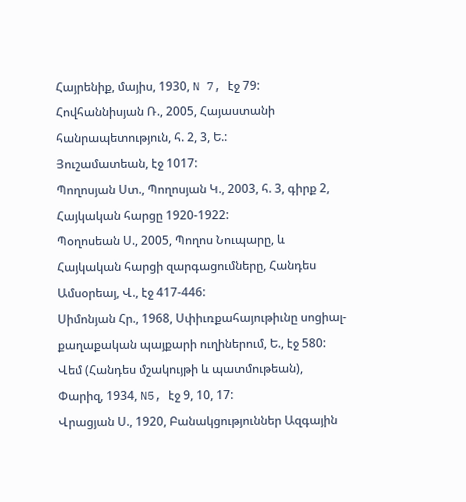Հայրենիք, մայիս, 1930, N 7, էջ 79:
Հովհաննիսյան Ռ., 2005, Հայաստանի հանրապետություն, հ. 2, 3, Ե.:
Յուշամատեան, էջ 1017:
Պողոսյան Ստ., Պողոսյան Կ., 2003, հ. 3, գիրք 2, Հայկական հարցը 1920-1922:
Պօղոսեան Ս., 2005, Պողոս Նուպարը, և Հայկական հարցի զարգացումները, Հանդես Ամսօրեայ, Վ., էջ 417-446:
Սիմոնյան Հր., 1968, Սփիւռքահայութիւնը սոցիալ-քաղաքական պայքարի ուղիներում, Ե., էջ 580:
Վեմ (Հանդես մշակույթի և պատմութեան), Փարիզ, 1934, N5, էջ 9, 10, 17:
Վրացյան Ս., 1920, Բանակցություններ Ազգային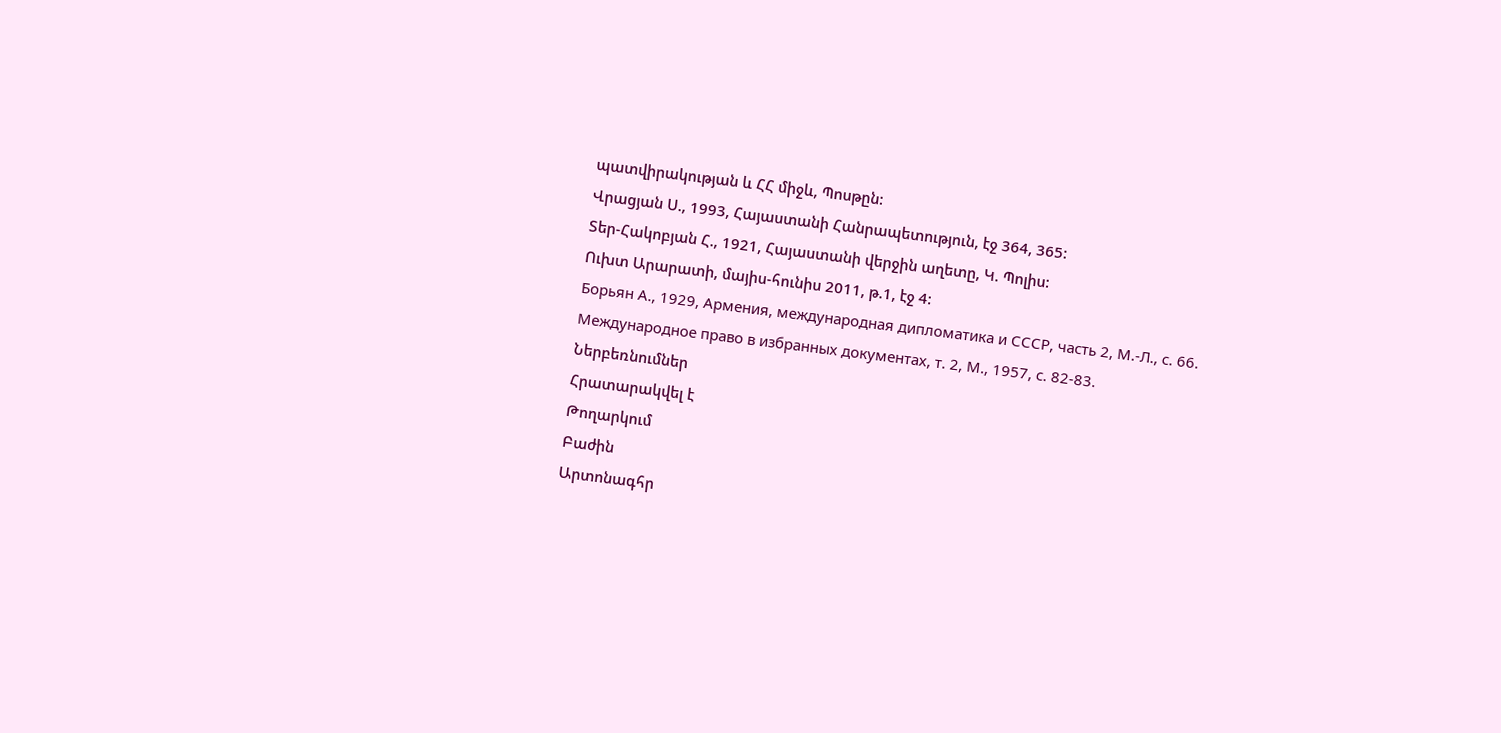պատվիրակության և ՀՀ միջև, Պոսթըն:
Վրացյան Ս., 1993, Հայաստանի Հանրապետություն, էջ 364, 365:
Տեր-Հակոբյան Հ., 1921, Հայաստանի վերջին աղետը, Կ. Պոլիս:
Ուխտ Արարատի, մայիս-հունիս 2011, թ.1, էջ 4:
Борьян А., 1929, Армения, международная дипломатика и СССР, часть 2, М.-Л., с. 66.
Международное право в избранных документах, т. 2, М., 1957, с. 82-83.
Ներբեռնումներ
Հրատարակվել է
Թողարկում
Բաժին
Արտոնագհր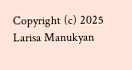Copyright (c) 2025 Larisa Manukyan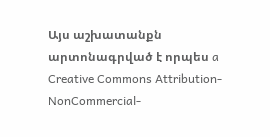Այս աշխատանքն արտոնագրված է որպես a Creative Commons Attribution-NonCommercial-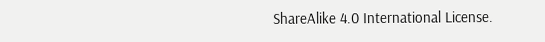ShareAlike 4.0 International License.